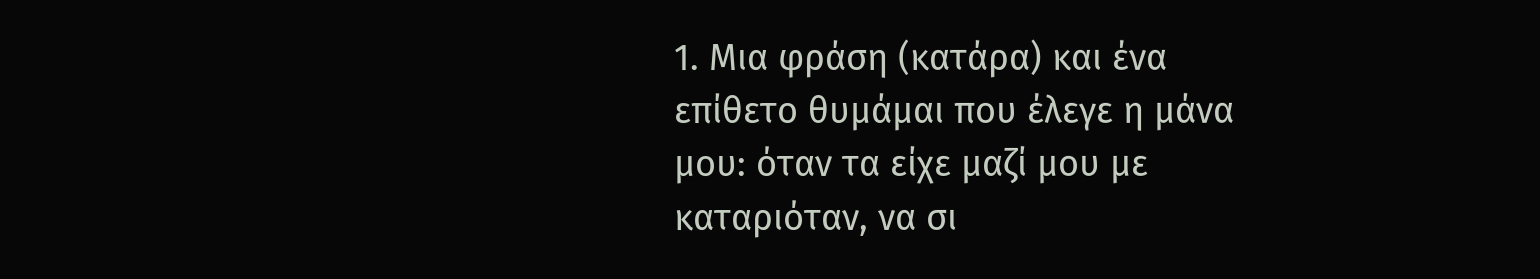1. Μια φράση (κατάρα) και ένα επίθετο θυμάμαι που έλεγε η μάνα μου: όταν τα είχε μαζί μου με καταριόταν, να σι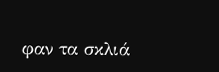φαν τα σκλιά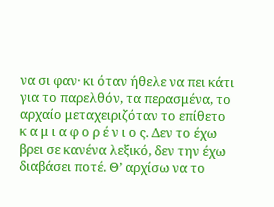να σι φαν· κι όταν ήθελε να πει κάτι για το παρελθόν, τα περασμένα, το αρχαίο μεταχειριζόταν το επίθετο κ α μ ι α φ ο ρ έ ν ι ο ς. Δεν το έχω βρει σε κανένα λεξικό, δεν την έχω διαβάσει ποτέ. Θ’ αρχίσω να το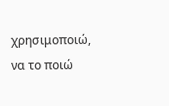χρησιμοποιώ, να το ποιώ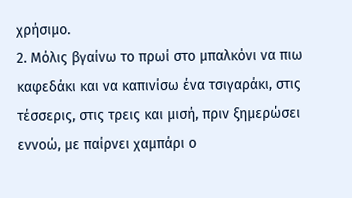χρήσιμο.
2. Μόλις βγαίνω το πρωί στο μπαλκόνι να πιω καφεδάκι και να καπινίσω ένα τσιγαράκι, στις τέσσερις, στις τρεις και μισή, πριν ξημερώσει εννοώ, με παίρνει χαμπάρι ο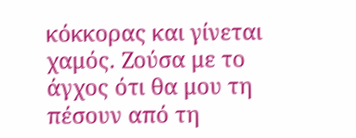κόκκορας και γίνεται χαμός. Ζούσα με το άγχος ότι θα μου τη πέσουν από τη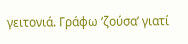γειτονιά. Γράφω ‘ζούσα’ γιατί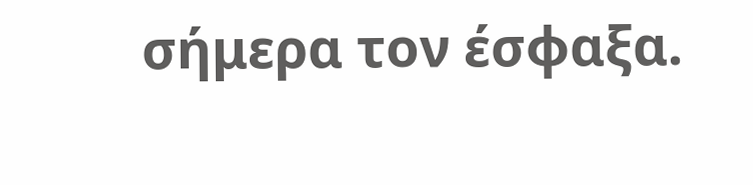σήμερα τον έσφαξα.